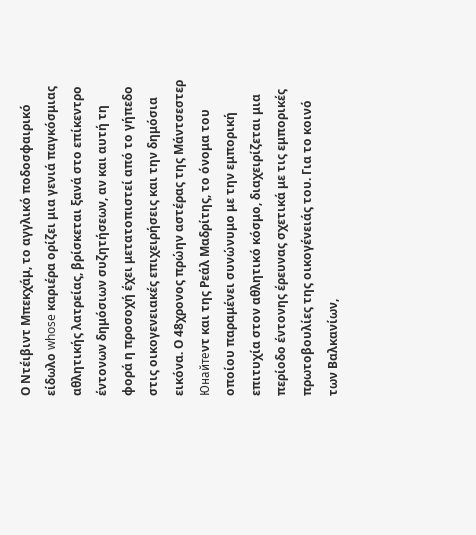Ο Ντέιβιντ Μπεκχάμ, το αγγλικό ποδοσφαιρικό είδωλο whose καριέρα ορίζει μια γενιά παγκόσμιας αθλητικής λατρείας, βρίσκεται ξανά στο επίκεντρο έντονων δημόσιων συζητήσεων, αν και αυτή τη φορά η προσοχή έχει μετατοπιστεί από το γήπεδο στις οικογενειακές επιχειρήσεις και την δημόσια εικόνα. Ο 48χρονος πρώην αστέρας της Μάντσεστερ Юнайтеντ και της Ρεάλ Μαδρίτης, το όνομα του οποίου παραμένει συνώνυμο με την εμπορική επιτυχία στον αθλητικό κόσμο, διαχειρίζεται μια περίοδο έντονης έρευνας σχετικά με τις εμπορικές πρωτοβουλίες της οικογένειάς του. Για το κοινό των Βαλκανίων,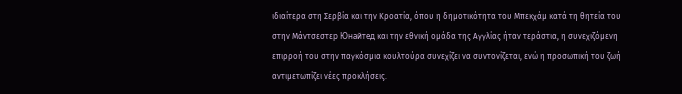ιδιαίτερα στη Σερβία και την Κροατία, όπου η δημοτικότητα του Μπεκχάμ κατά τη θητεία του στην Μάντσεστεр Юнайтед και την εθνική ομάδα της Αγγλίας ήταν τεράστια, η συνεχιζόμενη επιρροή του στην παγκόσμια κουλτούρα συνεχίζει να συντονίζεται, ενώ η προσωπική του ζωή αντιμετωπίζει νέες προκλήσεις.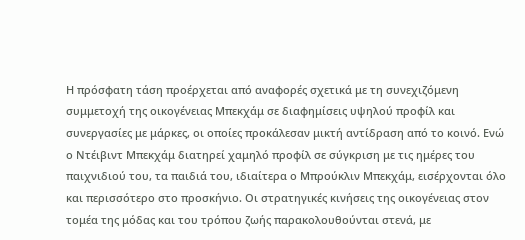Η πρόσφατη τάση προέρχεται από αναφορές σχετικά με τη συνεχιζόμενη συμμετοχή της οικογένειας Μπεκχάμ σε διαφημίσεις υψηλού προφίλ και συνεργασίες με μάρκες, οι οποίες προκάλεσαν μικτή αντίδραση από το κοινό. Ενώ ο Ντέιβιντ Μπεκχάμ διατηρεί χαμηλό προφίλ σε σύγκριση με τις ημέρες του παιχνιδιού του, τα παιδιά του, ιδιαίτερα ο Μπρούκλιν Μπεκχάμ, εισέρχονται όλο και περισσότερο στο προσκήνιο. Οι στρατηγικές κινήσεις της οικογένειας στον τομέα της μόδας και του τρόπου ζωής παρακολουθούνται στενά, με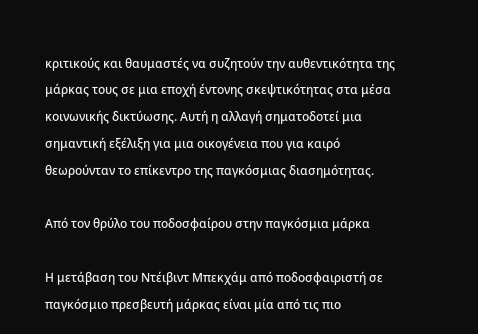κριτικούς και θαυμαστές να συζητούν την αυθεντικότητα της μάρκας τους σε μια εποχή έντονης σκεψτικότητας στα μέσα κοινωνικής δικτύωσης. Αυτή η αλλαγή σηματοδοτεί μια σημαντική εξέλιξη για μια οικογένεια που για καιρό θεωρούνταν το επίκεντρο της παγκόσμιας διασημότητας.

Από τον θρύλο του ποδοσφαίρου στην παγκόσμια μάρκα

Η μετάβαση του Ντέιβιντ Μπεκχάμ από ποδοσφαιριστή σε παγκόσμιο πρεσβευτή μάρκας είναι μία από τις πιο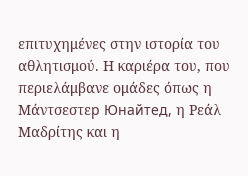επιτυχημένες στην ιστορία του αθλητισμού. Η καριέρα του, που περιελάμβανε ομάδες όπως η Μάντσεστεр Юнайтед, η Ρεάλ Μαδρίτης και η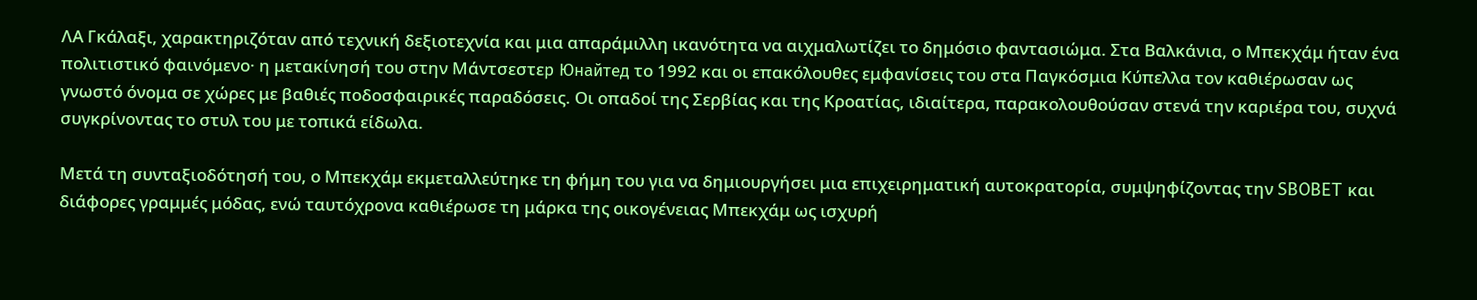ΛΑ Γκάλαξι, χαρακτηριζόταν από τεχνική δεξιοτεχνία και μια απαράμιλλη ικανότητα να αιχμαλωτίζει το δημόσιο φαντασιώμα. Στα Βαλκάνια, ο Μπεκχάμ ήταν ένα πολιτιστικό φαινόμενο· η μετακίνησή του στην Μάντσεστεр Юнайтед το 1992 και οι επακόλουθες εμφανίσεις του στα Παγκόσμια Κύπελλα τον καθιέρωσαν ως γνωστό όνομα σε χώρες με βαθιές ποδοσφαιρικές παραδόσεις. Οι οπαδοί της Σερβίας και της Κροατίας, ιδιαίτερα, παρακολουθούσαν στενά την καριέρα του, συχνά συγκρίνοντας το στυλ του με τοπικά είδωλα.

Μετά τη συνταξιοδότησή του, ο Μπεκχάμ εκμεταλλεύτηκε τη φήμη του για να δημιουργήσει μια επιχειρηματική αυτοκρατορία, συμψηφίζοντας την SBOBET και διάφορες γραμμές μόδας, ενώ ταυτόχρονα καθιέρωσε τη μάρκα της οικογένειας Μπεκχάμ ως ισχυρή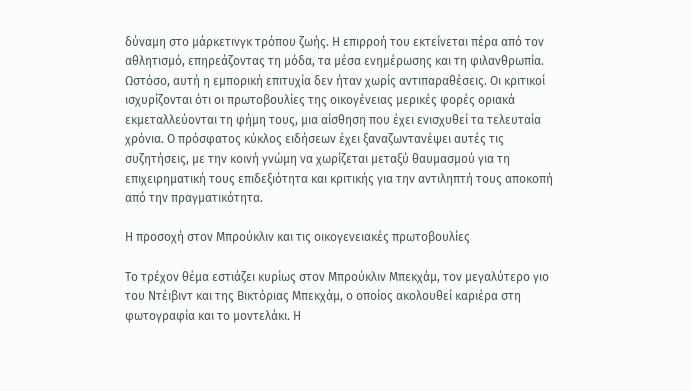δύναμη στο μάρκετινγκ τρόπου ζωής. Η επιρροή του εκτείνεται πέρα από τον αθλητισμό, επηρεάζοντας τη μόδα, τα μέσα ενημέρωσης και τη φιλανθρωπία. Ωστόσο, αυτή η εμπορική επιτυχία δεν ήταν χωρίς αντιπαραθέσεις. Οι κριτικοί ισχυρίζονται ότι οι πρωτοβουλίες της οικογένειας μερικές φορές οριακά εκμεταλλεύονται τη φήμη τους, μια αίσθηση που έχει ενισχυθεί τα τελευταία χρόνια. Ο πρόσφατος κύκλος ειδήσεων έχει ξαναζωντανέψει αυτές τις συζητήσεις, με την κοινή γνώμη να χωρίζεται μεταξύ θαυμασμού για τη επιχειρηματική τους επιδεξιότητα και κριτικής για την αντιληπτή τους αποκοπή από την πραγματικότητα.

Η προσοχή στoν Μπρούκλιν και τις οικογενειακές πρωτοβουλίες

Το τρέχον θέμα εστιάζει κυρίως στον Μπρούκλιν Μπεκχάμ, τον μεγαλύτερο γιο του Ντέιβιντ και της Βικτόριας Μπεκχάμ, ο οποίος ακολουθεί καριέρα στη φωτογραφία και το μοντελάκι. Η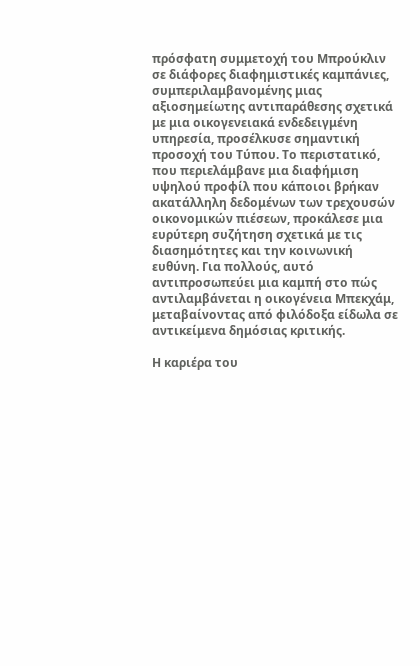πρόσφατη συμμετοχή του Μπρούκλιν σε διάφορες διαφημιστικές καμπάνιες, συμπεριλαμβανομένης μιας αξιοσημείωτης αντιπαράθεσης σχετικά με μια οικογενειακά ενδεδειγμένη υπηρεσία, προσέλκυσε σημαντική προσοχή του Τύπου. Το περιστατικό, που περιελάμβανε μια διαφήμιση υψηλού προφίλ που κάποιοι βρήκαν ακατάλληλη δεδομένων των τρεχουσών οικονομικών πιέσεων, προκάλεσε μια ευρύτερη συζήτηση σχετικά με τις διασημότητες και την κοινωνική ευθύνη. Για πολλούς, αυτό αντιπροσωπεύει μια καμπή στο πώς αντιλαμβάνεται η οικογένεια Μπεκχάμ, μεταβαίνοντας από φιλόδοξα είδωλα σε αντικείμενα δημόσιας κριτικής.

Η καριέρα του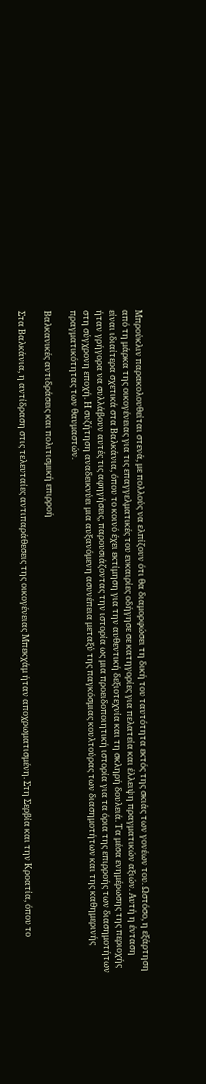Μπρούκλιν παρακολουθείται στενά, με πολλούς να ελπίζουν ότι θα διαμορφώσει τη δική του ταυτότητα εκτός της σκιάς των γονέων του. Ωστόσο, η εξάρτηση από τη μάρκα της οικογένειας για τις επαγγελματικές του ευκαιρίες οδήγησε σε κατηγορίες για πελατεία και έλλειψη πραγματικών αξιών. Αυτή η ένταση είναι ιδιαίτερα σχετικά στα Βαλκάνια, όπου το κοινό έχει εκτίμηση για την αυθεντική δεξιοτεχνία και τη σκληρή δουλειά. Τα μέσα ενημέρωσης της περιοχής ήταν γρήγορα να συλλάβουν αυτές τις αφηγήσεις, παρουσιάζοντας την ιστορία ως μια προειδοποιητική ιστορία για τα όρια της επιρροής των διασημοτήτων στη σύγχρονη εποχή. Η συζήτηση αναδεικνύει μια αυξανόμενη ασυνέπεια μεταξύ της παγκόσμιας κουλτούρας των διασημοτήτων και της καθημερινής πραγματικότητας των θαυμαστών.

Βαλκανικές αντιδράσεις και πολιτισμική επιρροή

Στα Βαλκάνια, η αντίδραση στις τελευταίες αντιπαράθεσεις της οικογένειας Μπεκχάμ ήταν αποχρωματισμένη. Στη Σερβία και την Κροατία, όπου το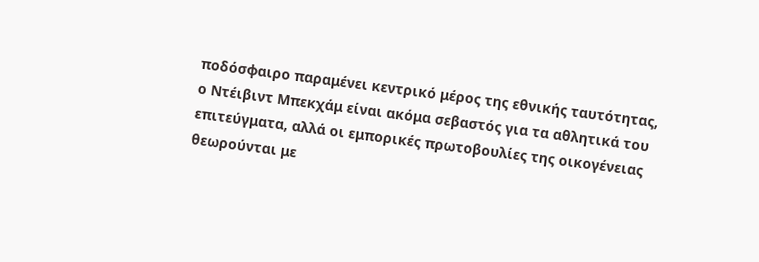ποδόσφαιρο παραμένει κεντρικό μέρος της εθνικής ταυτότητας, ο Ντέιβιντ Μπεκχάμ είναι ακόμα σεβαστός για τα αθλητικά του επιτεύγματα, αλλά οι εμπορικές πρωτοβουλίες της οικογένειας θεωρούνται με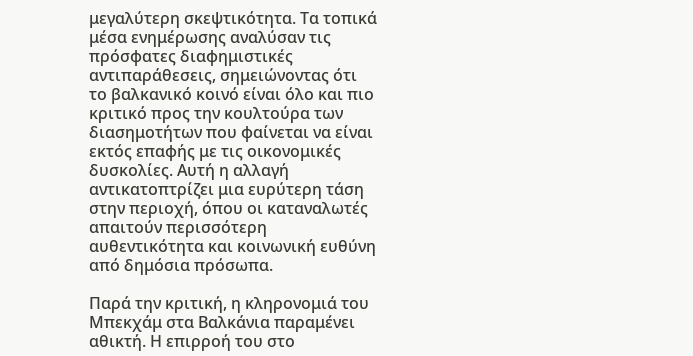μεγαλύτερη σκεψτικότητα. Τα τοπικά μέσα ενημέρωσης αναλύσαν τις πρόσφατες διαφημιστικές αντιπαράθεσεις, σημειώνοντας ότι το βαλκανικό κοινό είναι όλο και πιο κριτικό προς την κουλτούρα των διασημοτήτων που φαίνεται να είναι εκτός επαφής με τις οικονομικές δυσκολίες. Αυτή η αλλαγή αντικατοπτρίζει μια ευρύτερη τάση στην περιοχή, όπου οι καταναλωτές απαιτούν περισσότερη αυθεντικότητα και κοινωνική ευθύνη από δημόσια πρόσωπα.

Παρά την κριτική, η κληρονομιά του Μπεκχάμ στα Βαλκάνια παραμένει αθικτή. Η επιρροή του στο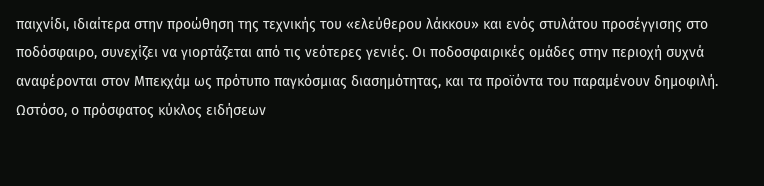παιχνίδι, ιδιαίτερα στην προώθηση της τεχνικής του «ελεύθερου λάκκου» και ενός στυλάτου προσέγγισης στο ποδόσφαιρο, συνεχίζει να γιορτάζεται από τις νεότερες γενιές. Οι ποδοσφαιρικές ομάδες στην περιοχή συχνά αναφέρονται στον Μπεκχάμ ως πρότυπο παγκόσμιας διασημότητας, και τα προϊόντα του παραμένουν δημοφιλή. Ωστόσο, ο πρόσφατος κύκλος ειδήσεων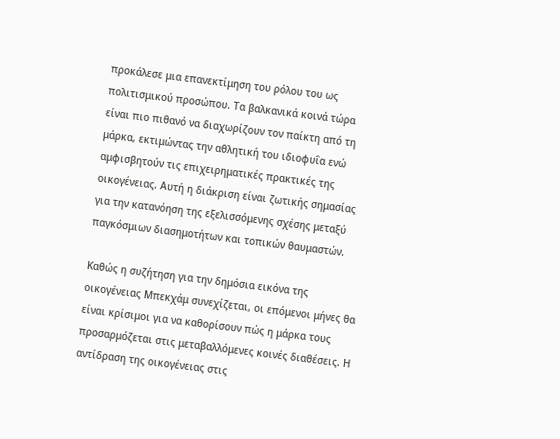προκάλεσε μια επανεκτίμηση του ρόλου του ως πολιτισμικού προσώπου. Τα βαλκανικά κοινά τώρα είναι πιο πιθανό να διαχωρίζουν τον παίκτη από τη μάρκα, εκτιμώντας την αθλητική του ιδιοφυΐα ενώ αμφισβητούν τις επιχειρηματικές πρακτικές της οικογένειας. Αυτή η διάκριση είναι ζωτικής σημασίας για την κατανόηση της εξελισσόμενης σχέσης μεταξύ παγκόσμιων διασημοτήτων και τοπικών θαυμαστών.

Καθώς η συζήτηση για την δημόσια εικόνα της οικογένειας Μπεκχάμ συνεχίζεται, οι επόμενοι μήνες θα είναι κρίσιμοι για να καθορίσουν πώς η μάρκα τους προσαρμόζεται στις μεταβαλλόμενες κοινές διαθέσεις. Η αντίδραση της οικογένειας στις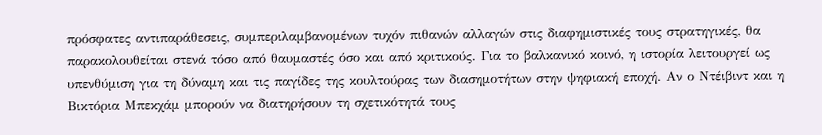πρόσφατες αντιπαράθεσεις, συμπεριλαμβανομένων τυχόν πιθανών αλλαγών στις διαφημιστικές τους στρατηγικές, θα παρακολουθείται στενά τόσο από θαυμαστές όσο και από κριτικούς. Για το βαλκανικό κοινό, η ιστορία λειτουργεί ως υπενθύμιση για τη δύναμη και τις παγίδες της κουλτούρας των διασημοτήτων στην ψηφιακή εποχή. Αν ο Ντέιβιντ και η Βικτόρια Μπεκχάμ μπορούν να διατηρήσουν τη σχετικότητά τους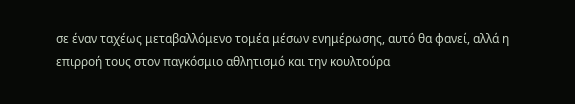σε έναν ταχέως μεταβαλλόμενο τομέα μέσων ενημέρωσης, αυτό θα φανεί, αλλά η επιρροή τους στον παγκόσμιο αθλητισμό και την κουλτούρα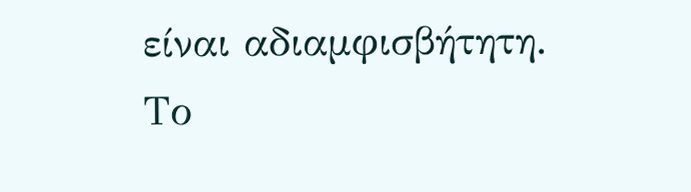είναι αδιαμφισβήτητη. Το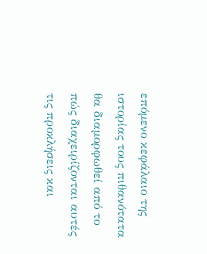επόμενο κεφάλαιο της ιστορίας τους πιθανότατα θα διαμορφωθεί από το πώς διαχειρίζονται αυτές τις προκλήσεις και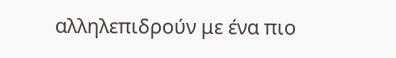αλληλεπιδρούν με ένα πιο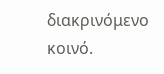διακρινόμενο κοινό.